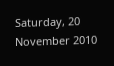Saturday, 20 November 2010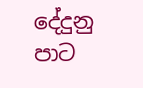දේදුනු පාට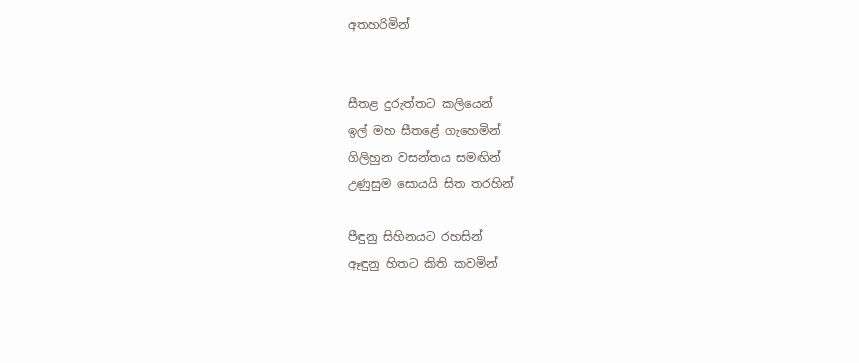අතහරිමින්


සීතළ දුරුත්තට කලියෙන්
ඉල් මහ සීතළේ ගැහෙමින්
ගිලිහුන වසන්තය සමඟින්
උණුසුම සොයයි සිත තරහින්

පීඳුනු සිහිනයට රහසින්
ඈඳුනු හිතට කිති කවමින්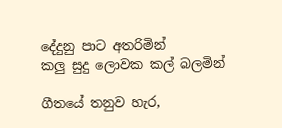දේදුනු පාට අතරිමින්
කලු සුදු ලොවක කල් බලමින්

ගීතයේ තනුව හැර,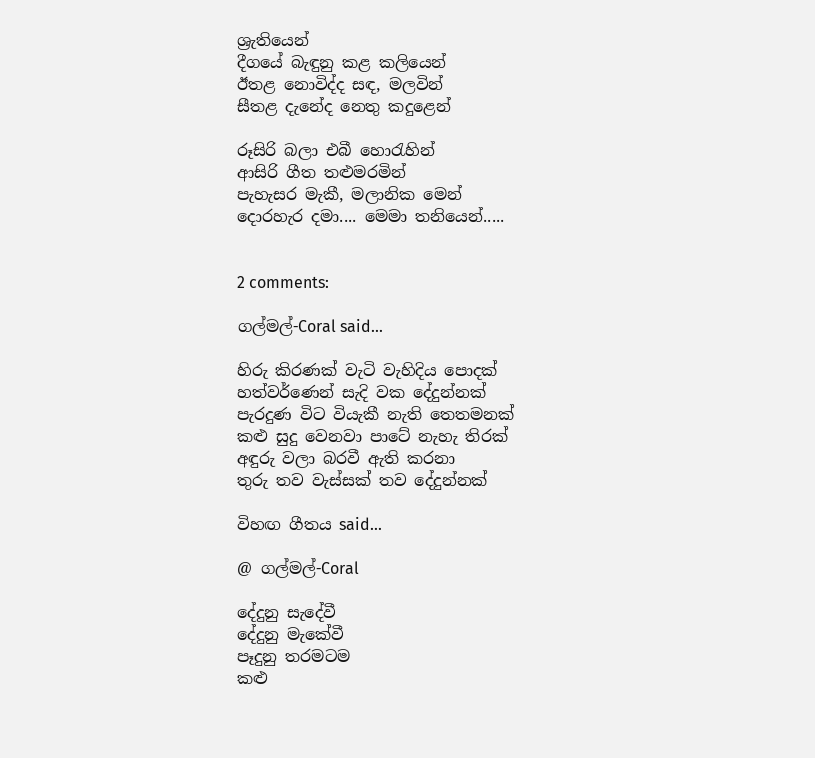ශ්‍රැතියෙන්
දීගයේ බැඳුනු කළ කලියෙන්
ඊතළ නොවිද්ද සඳ, මලවින්
සීතළ දැනේද නෙතු කදුළෙන්

රූසිරි බලා එබී හො‍රැහින්
ආසිරි ගීත තළුමරමින්
පැහැසර මැකී, මලානික මෙන්
දොරහැර දමා.... මෙමා තනියෙන්.....


2 comments:

ගල්මල්-Coral said...

හිරු කිරණක් වැටි වැහිදිය පොදක්
හත්වර්ණෙන් සැදි වක දේදුන්නක්
පැරදුණ විට වියැකී නැති තෙතමනක්
කළු සුදු වෙනවා පාටේ නැහැ තිරක්
අඳුරු වලා බරවී ඇති කරනා
තුරු තව වැස්සක් තව දේදුන්නක්

විහඟ ගීතය said...

@ ගල්මල්-Coral

දේදුනු සැදේවී
දේදුනු මැකේවී
පෑදුනු තරමටම
කළු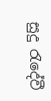සුදු ‍රැදේවී